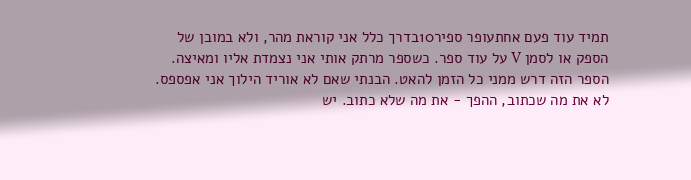תמיד עוד פעם אחתעופר ספיר10בדרך כלל אני קוראת מהר, ולא במובן של הספק או לסמן V על עוד ספר. כשספר מרתק אותי אני נצמדת אליו ומאיצה. הספר הזה דרש ממני כל הזמן להאט. הבנתי שאם לא אוריד הילוך אני אפספס. לא את מה שכתוב, ההפך - את מה שלא כתוב. יש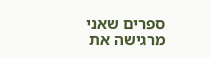ספרים שאני מרגישה את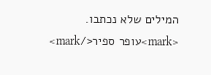המילים שלא נכתבו. <mark>עופר ספיר</mark>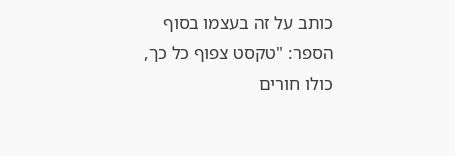כותב על זה בעצמו בסוף הספר: "טקסט צפוף כל כך, כולו חורים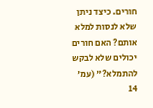חורים. כיצד ניתן שלא לנסות למלא אותם? האם חורים יכולים שלא לבקש להתמלא?" (עמ' 14